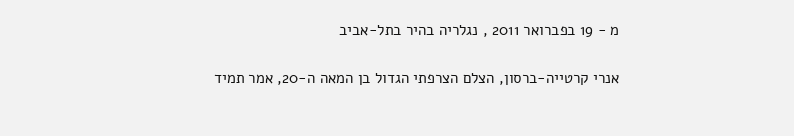מ - 19 בפברואר 2011 , נגלריה בהיר בתל-אביב

אנרי קרטייה-ברסון, הצלם הצרפתי הגדול בן המאה ה-20, אמר תמיד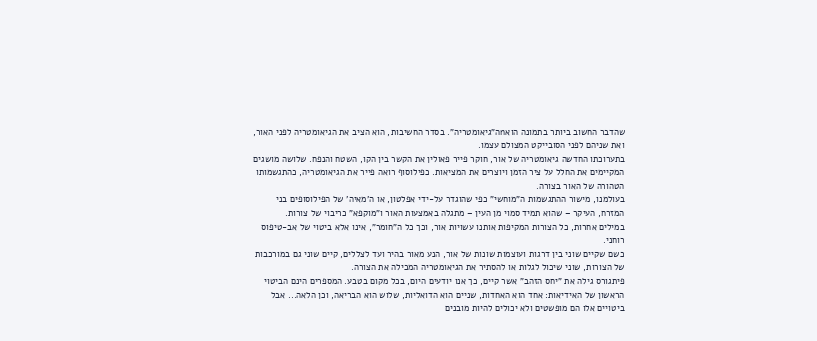שהדבר החשוב ביותר בתמונה הואnה"גיאומטריה". בסדר החשיבות, הוא הציב את הגיאומטריה לפני האור, ואת שניהם לפני הסובייקט המצולם עצמו.
בתערוכתו החדשה גיאומטריה של אור, חוקר פייר פאולין את הקשר בין הקו, השטח והנפח. שלושה מושגים המקיימים את החלל על ציר הזמן ויוצרים את המציאות. כפילוסוף רואה פייר את הגיאומטריה, כהתגשמותו הטהורה של האור בצורה.
בעולמנו, מישור ההתגשמות ה"מוחשי" כפי שהוגדר על-ידי אפלטון, או ה'מאיה' של הפילוסופים בני המזרח, העיקר – שהוא תמיד סמוי מן העין – מתגלה באמצעות האור ו"מוקפא" כריבוי של צורות.
במילים אחרות, כל הצורות המקיפות אותנו עשויות אור, וכך כל ה"חומר", אינו אלא ביטוי של אב-טיפוס רוחני.
כשם שקיים שוני בין דרגות ועוצמות שונות של אור, הנע מאור בהיר ועד לצללים, קיים שוני גם במורכבות של הצורות, שוני שיכול לגלות או להסתיר את הגיאומטריה המכילה את הצורה.
פיתגורס גילה את "יחס הזהב" אשר קיים, כך אנו יודעים היום, בכל מקום בטבע. המספרים הינם הביטוי הראשון של האידיאות: אחד הוא האחדות, שניים הוא הדואליות, שלוש הוא הבריאה, וכן הלאה... אבל ביטויים אלו הם מופשטים ולא יכולים להיות מובנים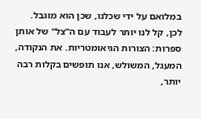במלואם על ידי שכלנו, שכן הוא מוגבל. לכן, קל לנו יותר לעבוד עם ה"צל" של אותן ספרות: הצורות הגיאומטריות. את הנקודה, המעגל, המשולש, אנו תופשים בקלות רבה יותר,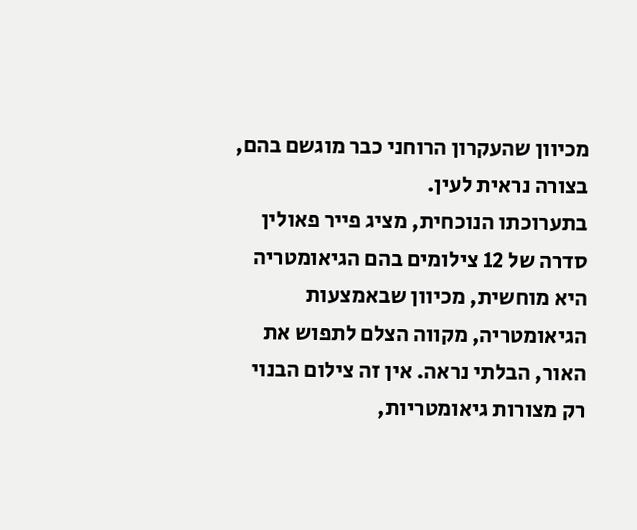מכיוון שהעקרון הרוחני כבר מוגשם בהם, בצורה נראית לעין.
בתערוכתו הנוכחית, מציג פייר פאולין סדרה של 12 צילומים בהם הגיאומטריה היא מוחשית, מכיוון שבאמצעות הגיאומטריה, מקווה הצלם לתפוש את האור, הבלתי נראה. אין זה צילום הבנוי רק מצורות גיאומטריות,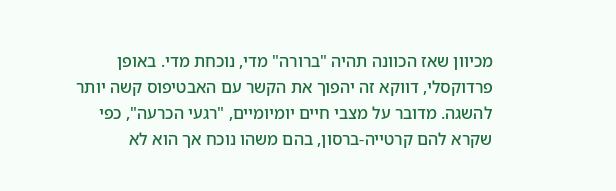מכיוון שאז הכוונה תהיה "ברורה" מדי, נוכחת מדי. באופן פרדוקסלי, דווקא זה יהפוך את הקשר עם האבטיפוס קשה יותר להשגה. מדובר על מצבי חיים יומיומיים, "רגעי הכרעה", כפי שקרא להם קרטייה-ברסון, בהם משהו נוכח אך הוא לא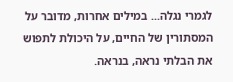לגמרי נגלה... במילים אחרות, מדובר על המסתורין של החיים, על היכולת לתפוש את הבלתי נראה, בנראה.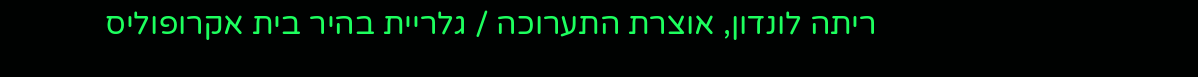ריתה לונדון, אוצרת התערוכה / גלריית בהיר בית אקרופוליס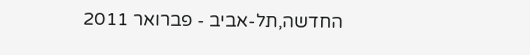החדשה,תל-אביב - פברואר 2011